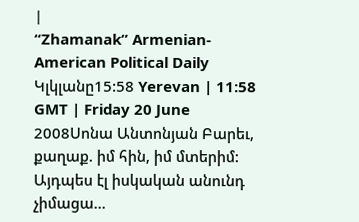|
“Zhamanak” Armenian-American Political Daily
Կլկլանը15:58 Yerevan | 11:58 GMT | Friday 20 June 2008Սոնա Անտոնյան Բարեւ, քաղաք. իմ հին, իմ մտերիմ: Այդպես էլ իսկական անունդ չիմացա...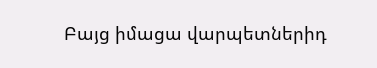Բայց իմացա վարպետներիդ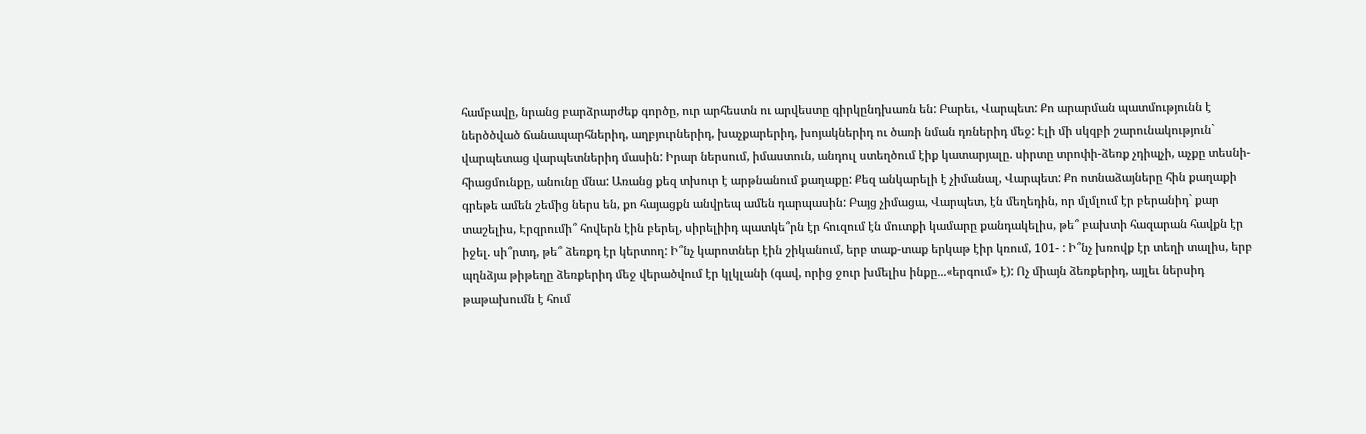համբավը, նրանց բարձրարժեք գործը, ուր արհեստն ու արվեստը գիրկընդխառն են: Բարեւ, Վարպետ: Քո արարման պատմությունն է ներծծված ճանապարհներիդ, աղբյուրներիդ, խաչքարերիդ, խոյակներիդ ու ծառի նման դռներիդ մեջ: Էլի մի սկզբի շարունակություն` վարպետաց վարպետներիդ մասին: Իրար ներսում, իմաստուն, անդուլ ստեղծում էիք կատարյալը. սիրտը տրոփի-ձեռք չդիպչի, աչքը տեսնի-հիացմունքը, անունը մնա: Առանց քեզ տխուր է արթնանում քաղաքը: Քեզ անկարելի է չիմանալ, Վարպետ: Քո ոտնաձայները հին քաղաքի գրեթե ամեն շեմից ներս են, քո հայացքն անվրեպ ամեն դարպասին: Բայց չիմացա, Վարպետ, էն մեղեդին, որ մլմլում էր բերանիդ` քար տաշելիս, Էրզրումի՞ հովերն էին բերել, սիրելիիդ պատկե՞րն էր հուզում էն մուտքի կամարը քանդակելիս, թե՞ բախտի հազարան հավքն էր իջել. սի՞րտդ, թե՞ ձեռքդ էր կերտող: Ի՞նչ կարոտներ էին շիկանում, երբ տաք-տաք երկաթ էիր կռում, 101- : Ի՞նչ խռովք էր տեղի տալիս, երբ պղնձյա թիթեղը ձեռքերիդ մեջ վերածվում էր կլկլանի (գավ, որից ջուր խմելիս ինքը...«երգում» է): Ոչ միայն ձեռքերիդ, այլեւ ներսիդ թաթախումն է հում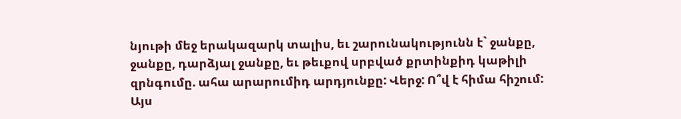նյութի մեջ երակազարկ տալիս, եւ շարունակությունն է` ջանքը, ջանքը, դարձյալ ջանքը, եւ թեւքով սրբված քրտինքիդ կաթիլի զրնգումը. ահա արարումիդ արդյունքը: Վերջ: Ո՞վ է հիմա հիշում: Այս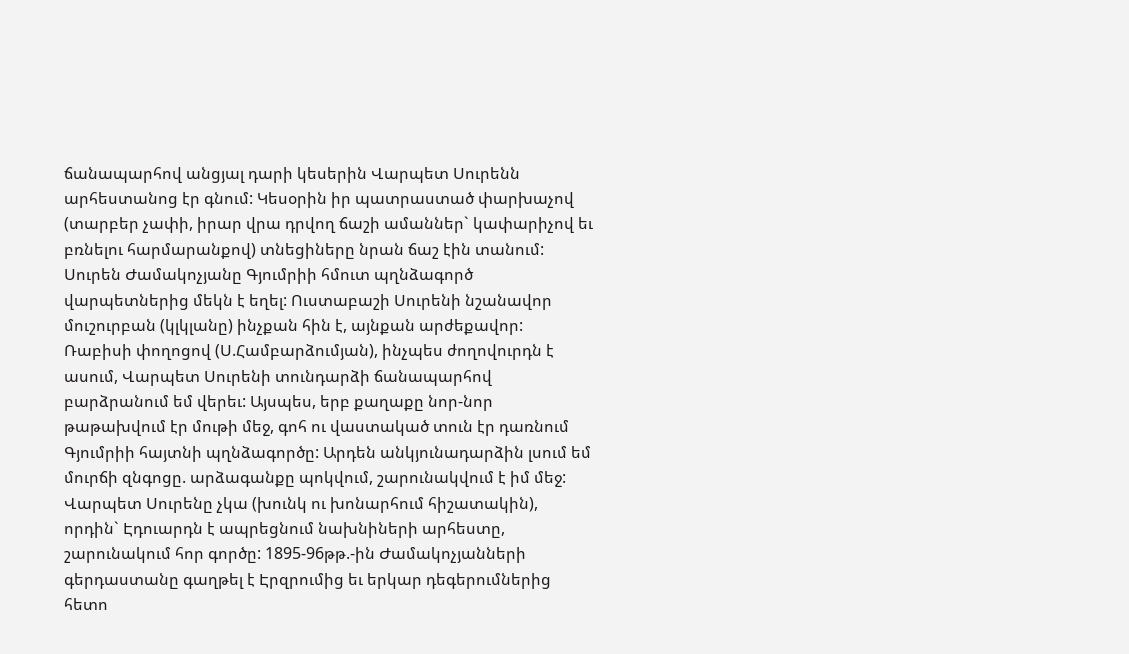ճանապարհով անցյալ դարի կեսերին Վարպետ Սուրենն արհեստանոց էր գնում: Կեսօրին իր պատրաստած փարխաչով (տարբեր չափի, իրար վրա դրվող ճաշի ամաններ` կափարիչով եւ բռնելու հարմարանքով) տնեցիները նրան ճաշ էին տանում: Սուրեն Ժամակոչյանը Գյումրիի հմուտ պղնձագործ վարպետներից մեկն է եղել: Ուստաբաշի Սուրենի նշանավոր մուշուրբան (կլկլանը) ինչքան հին է, այնքան արժեքավոր: Ռաբիսի փողոցով (Ս.Համբարձումյան), ինչպես ժողովուրդն է ասում, Վարպետ Սուրենի տունդարձի ճանապարհով բարձրանում եմ վերեւ: Այսպես, երբ քաղաքը նոր-նոր թաթախվում էր մութի մեջ, գոհ ու վաստակած տուն էր դառնում Գյումրիի հայտնի պղնձագործը: Արդեն անկյունադարձին լսում եմ մուրճի զնգոցը. արձագանքը պոկվում, շարունակվում է իմ մեջ: Վարպետ Սուրենը չկա (խունկ ու խոնարհում հիշատակին), որդին` Էդուարդն է ապրեցնում նախնիների արհեստը, շարունակում հոր գործը: 1895-96թթ.-ին Ժամակոչյանների գերդաստանը գաղթել է Էրզրումից եւ երկար դեգերումներից հետո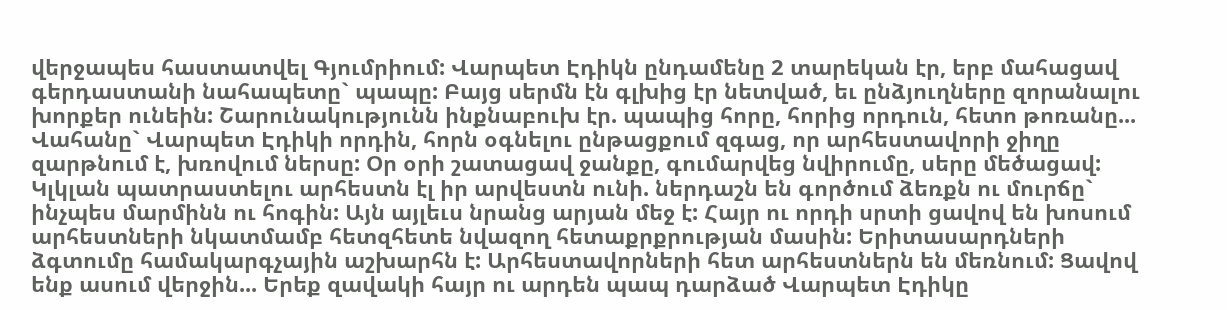վերջապես հաստատվել Գյումրիում: Վարպետ Էդիկն ընդամենը 2 տարեկան էր, երբ մահացավ գերդաստանի նահապետը` պապը: Բայց սերմն էն գլխից էր նետված, եւ ընձյուղները զորանալու խորքեր ունեին: Շարունակությունն ինքնաբուխ էր. պապից հորը, հորից որդուն, հետո թոռանը... Վահանը` Վարպետ Էդիկի որդին, հորն օգնելու ընթացքում զգաց, որ արհեստավորի ջիղը զարթնում է, խռովում ներսը: Օր օրի շատացավ ջանքը, գումարվեց նվիրումը, սերը մեծացավ: Կլկլան պատրաստելու արհեստն էլ իր արվեստն ունի. ներդաշն են գործում ձեռքն ու մուրճը` ինչպես մարմինն ու հոգին: Այն այլեւս նրանց արյան մեջ է: Հայր ու որդի սրտի ցավով են խոսում արհեստների նկատմամբ հետզհետե նվազող հետաքրքրության մասին: Երիտասարդների ձգտումը համակարգչային աշխարհն է: Արհեստավորների հետ արհեստներն են մեռնում: Ցավով ենք ասում վերջին... Երեք զավակի հայր ու արդեն պապ դարձած Վարպետ Էդիկը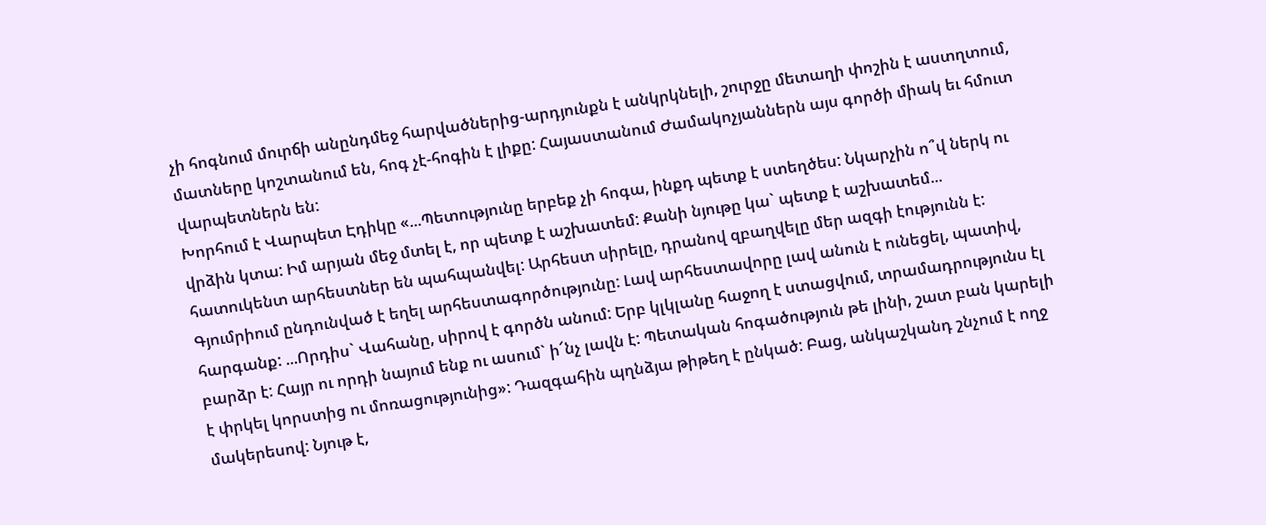չի հոգնում մուրճի անընդմեջ հարվածներից-արդյունքն է անկրկնելի, շուրջը մետաղի փոշին է աստղտում, մատները կոշտանում են, հոգ չէ-հոգին է լիքը: Հայաստանում Ժամակոչյաններն այս գործի միակ եւ հմուտ վարպետներն են:
Խորհում է Վարպետ Էդիկը «...Պետությունը երբեք չի հոգա, ինքդ պետք է ստեղծես: Նկարչին ո՞վ ներկ ու վրձին կտա: Իմ արյան մեջ մտել է, որ պետք է աշխատեմ: Քանի նյութը կա` պետք է աշխատեմ... հատուկենտ արհեստներ են պահպանվել: Արհեստ սիրելը, դրանով զբաղվելը մեր ազգի էությունն է: Գյումրիում ընդունված է եղել արհեստագործությունը: Լավ արհեստավորը լավ անուն է ունեցել, պատիվ, հարգանք: ...Որդիս` Վահանը, սիրով է գործն անում: Երբ կլկլանը հաջող է ստացվում, տրամադրությունս էլ բարձր է: Հայր ու որդի նայում ենք ու ասում` ի՜նչ լավն է: Պետական հոգածություն թե լինի, շատ բան կարելի է փրկել կորստից ու մոռացությունից»: Դազգահին պղնձյա թիթեղ է ընկած: Բաց, անկաշկանդ շնչում է ողջ մակերեսով: Նյութ է,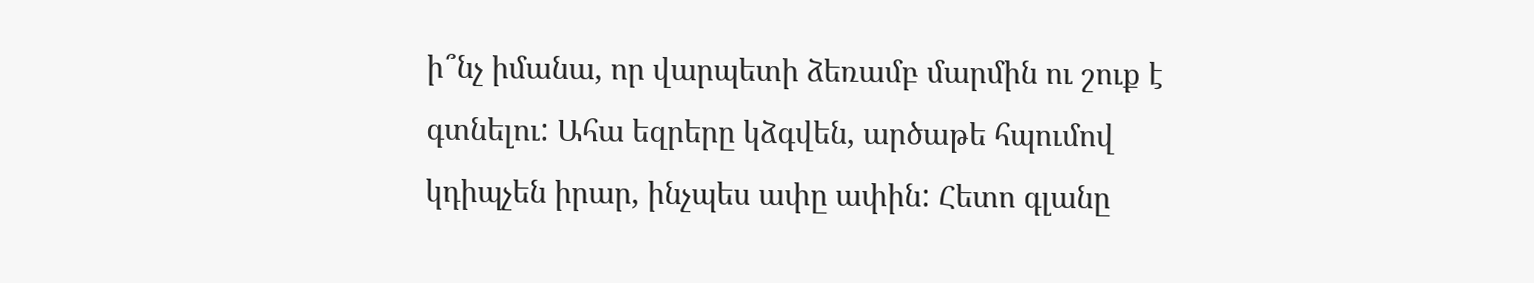ի՞նչ իմանա, որ վարպետի ձեռամբ մարմին ու շուք է գտնելու: Ահա եզրերը կձգվեն, արծաթե հպումով կդիպչեն իրար, ինչպես ափը ափին: Հետո գլանը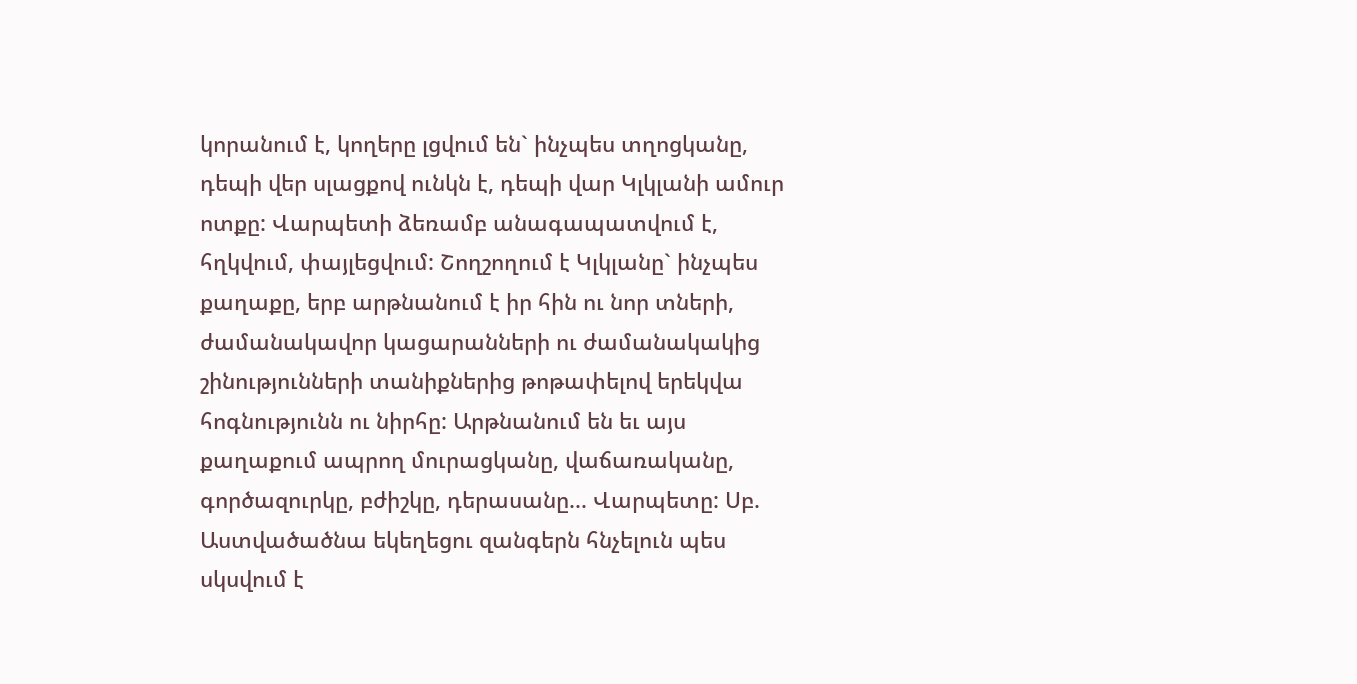կորանում է, կողերը լցվում են` ինչպես տղոցկանը, դեպի վեր սլացքով ունկն է, դեպի վար Կլկլանի ամուր ոտքը: Վարպետի ձեռամբ անագապատվում է, հղկվում, փայլեցվում: Շողշողում է Կլկլանը` ինչպես քաղաքը, երբ արթնանում է իր հին ու նոր տների, ժամանակավոր կացարանների ու ժամանակակից շինությունների տանիքներից թոթափելով երեկվա հոգնությունն ու նիրհը: Արթնանում են եւ այս քաղաքում ապրող մուրացկանը, վաճառականը, գործազուրկը, բժիշկը, դերասանը... Վարպետը: Սբ. Աստվածածնա եկեղեցու զանգերն հնչելուն պես սկսվում է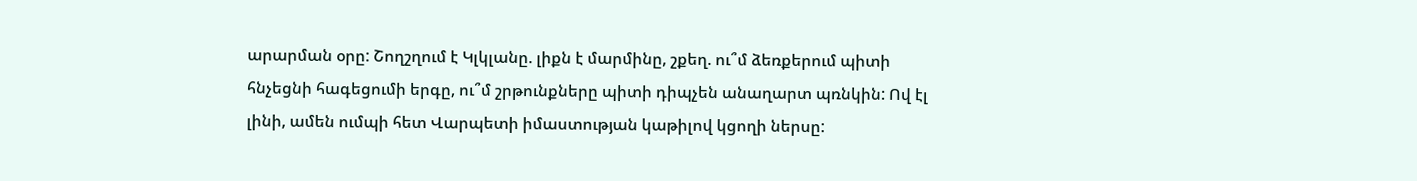արարման օրը: Շողշղում է Կլկլանը. լիքն է մարմինը, շքեղ. ու՞մ ձեռքերում պիտի հնչեցնի հագեցումի երգը, ու՞մ շրթունքները պիտի դիպչեն անաղարտ պռնկին: Ով էլ լինի, ամեն ումպի հետ Վարպետի իմաստության կաթիլով կցողի ներսը: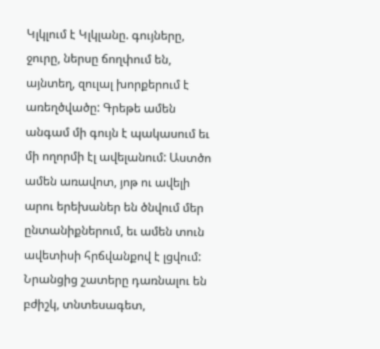Կլկլում է Կլկլանը. գույները, ջուրը, ներսը ճողփում են, այնտեղ, զուլալ խորքերում է առեղծվածը: Գրեթե ամեն անգամ մի գույն է պակասում եւ մի ողորմի էլ ավելանում: Աստծո ամեն առավոտ, յոթ ու ավելի արու երեխաներ են ծնվում մեր ընտանիքներում, եւ ամեն տուն ավետիսի հրճվանքով է լցվում: Նրանցից շատերը դառնալու են բժիշկ, տնտեսագետ,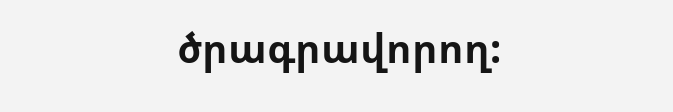ծրագրավորող: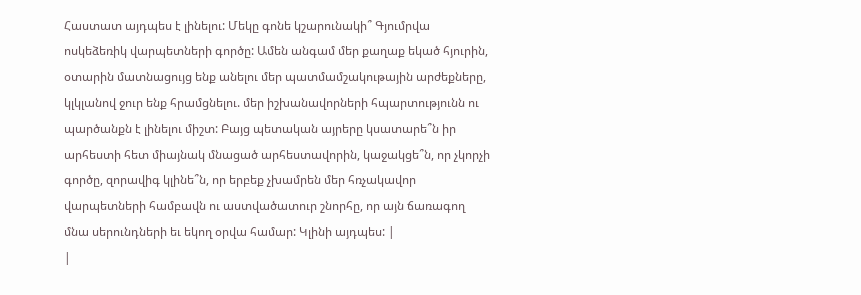Հաստատ այդպես է լինելու: Մեկը գոնե կշարունակի՞ Գյումրվա ոսկեձեռիկ վարպետների գործը: Ամեն անգամ մեր քաղաք եկած հյուրին, օտարին մատնացույց ենք անելու մեր պատմամշակութային արժեքները, կլկլանով ջուր ենք հրամցնելու. մեր իշխանավորների հպարտությունն ու պարծանքն է լինելու միշտ: Բայց պետական այրերը կսատարե՞ն իր արհեստի հետ միայնակ մնացած արհեստավորին, կաջակցե՞ն, որ չկորչի գործը, զորավիգ կլինե՞ն, որ երբեք չխամրեն մեր հռչակավոր վարպետների համբավն ու աստվածատուր շնորհը, որ այն ճառագող մնա սերունդների եւ եկող օրվա համար: Կլինի այդպես: |
|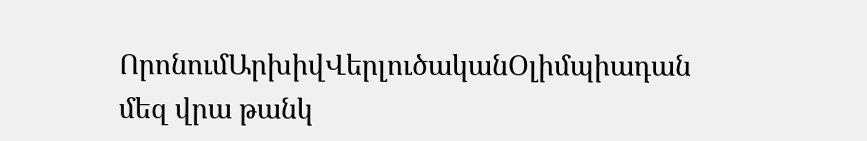ՈրոնումԱրխիվՎերլուծականՕլիմպիադան մեզ վրա թանկ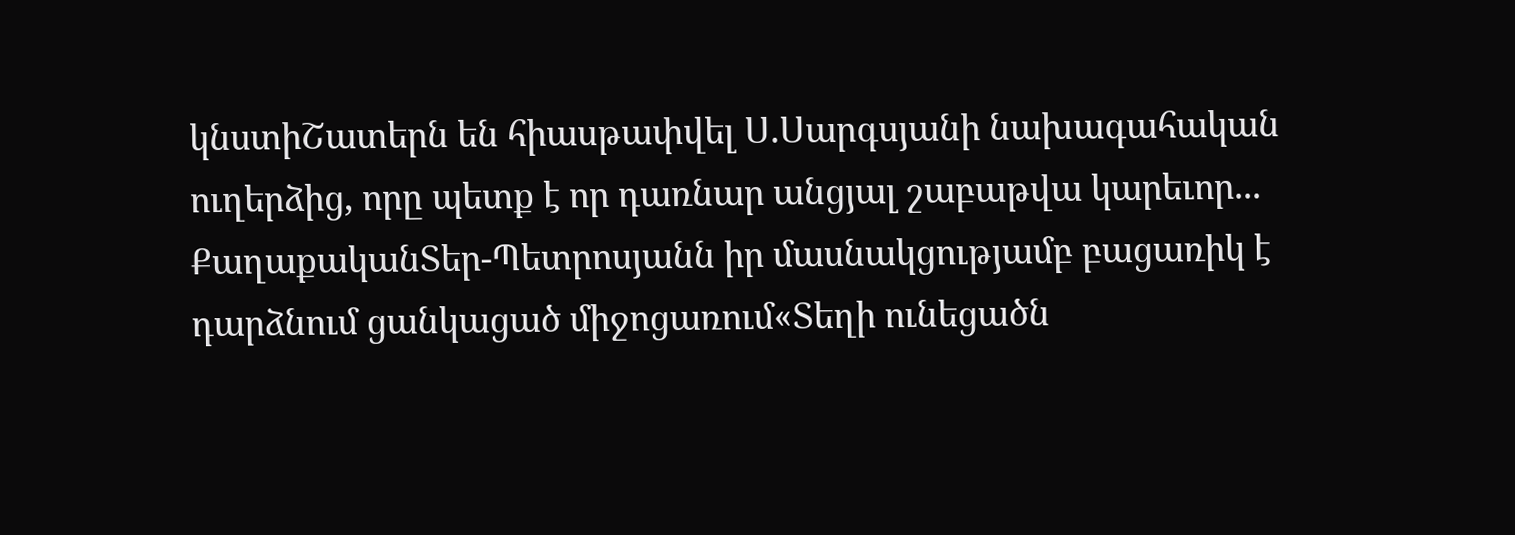կնստիՇատերն են հիասթափվել Ս.Սարգսյանի նախագահական ուղերձից, որը պետք է որ դառնար անցյալ շաբաթվա կարեւոր... ՔաղաքականՏեր-Պետրոսյանն իր մասնակցությամբ բացառիկ է դարձնում ցանկացած միջոցառում«Տեղի ունեցածն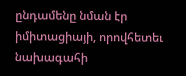ընդամենը նման էր իմիտացիայի, որովհետեւ նախագահի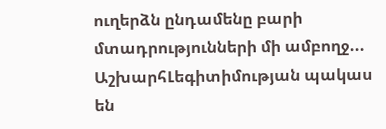ուղերձն ընդամենը բարի մտադրությունների մի ամբողջ... ԱշխարհԼեգիտիմության պակաս են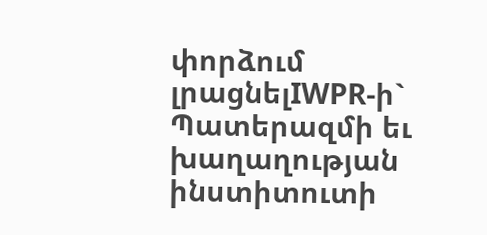փորձում լրացնելIWPR-ի` Պատերազմի եւ խաղաղության ինստիտուտի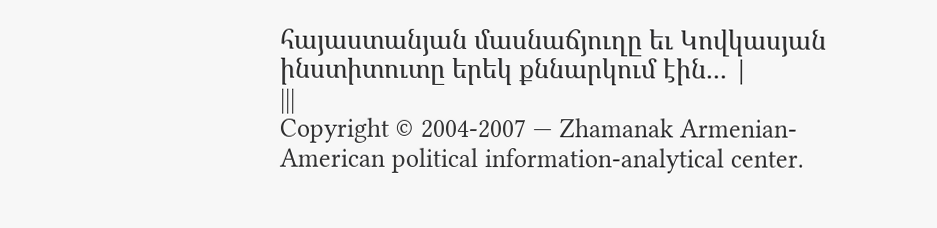հայաստանյան մասնաճյուղը եւ Կովկասյան ինստիտուտը երեկ քննարկում էին... |
|||
Copyright © 2004-2007 — Zhamanak Armenian-American political information-analytical center.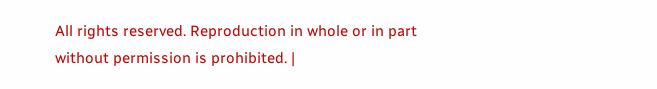All rights reserved. Reproduction in whole or in part without permission is prohibited. |